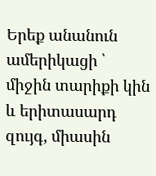Երեք անանուն ամերիկացի ՝ միջին տարիքի կին և երիտասարդ զույգ, միասին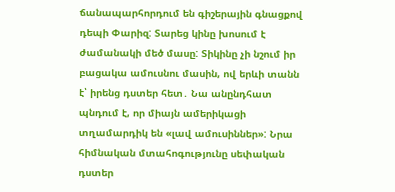ճանապարհորդում են գիշերային գնացքով դեպի Փարիզ: Տարեց կինը խոսում է ժամանակի մեծ մասը: Տիկինը չի նշում իր բացակա ամուսնու մասին, ով երևի տանն է՝ իրենց դստեր հետ․ Նա անընդհատ պնդում է, որ միայն ամերիկացի տղամարդիկ են «լավ ամուսիններ»: Նրա հիմնական մտահոգությունը սեփական դստեր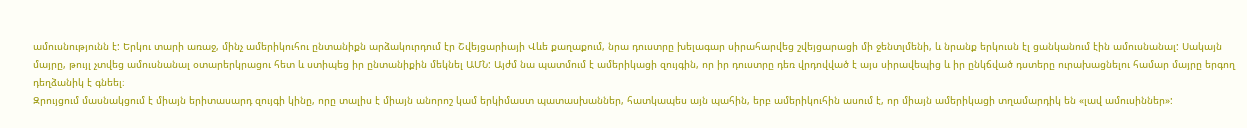ամուսնությունն է: Երկու տարի առաջ, մինչ ամերիկուհու ընտանիքն արձակուրդում էր Շվեյցարիայի Վևե քաղաքում, նրա դուստրը խելագար սիրահարվեց շվեյցարացի մի ջենտլմենի, և նրանք երկուսն էլ ցանկանում էին ամուսնանալ: Սակայն մայրը, թույլ չտվեց ամուսնանալ օտարերկրացու հետ և ստիպեց իր ընտանիքին մեկնել ԱՄՆ: Այժմ նա պատմում է ամերիկացի զույգին, որ իր դուստրը դեռ վրդովված է այս սիրավեպից և իր ընկճված դստերը ուրախացնելու համար մայրը երգող դեղձանիկ է գնեել։
Զրույցում մասնակցում է միայն երիտասարդ զույգի կինը, որը տալիս է միայն անորոշ կամ երկիմաստ պատասխաններ, հատկապես այն պահին, երբ ամերիկուհին ասում է, որ միայն ամերիկացի տղամարդիկ են «լավ ամուսիններ»: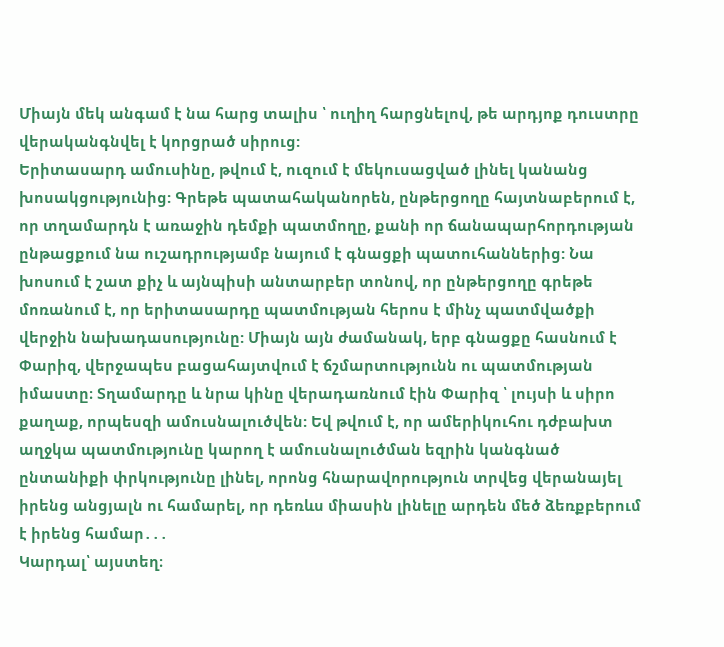Միայն մեկ անգամ է նա հարց տալիս ՝ ուղիղ հարցնելով, թե արդյոք դուստրը վերականգնվել է կորցրած սիրուց:
Երիտասարդ ամուսինը, թվում է, ուզում է մեկուսացված լինել կանանց խոսակցությունից: Գրեթե պատահականորեն, ընթերցողը հայտնաբերում է, որ տղամարդն է առաջին դեմքի պատմողը, քանի որ ճանապարհորդության ընթացքում նա ուշադրությամբ նայում է գնացքի պատուհաններից: Նա խոսում է շատ քիչ և այնպիսի անտարբեր տոնով, որ ընթերցողը գրեթե մոռանում է, որ երիտասարդը պատմության հերոս է մինչ պատմվածքի վերջին նախադասությունը: Միայն այն ժամանակ, երբ գնացքը հասնում է Փարիզ, վերջապես բացահայտվում է ճշմարտությունն ու պատմության իմաստը։ Տղամարդը և նրա կինը վերադառնում էին Փարիզ ՝ լույսի և սիրո քաղաք, որպեսզի ամուսնալուծվեն: Եվ թվում է, որ ամերիկուհու դժբախտ աղջկա պատմությունը կարող է ամուսնալուծման եզրին կանգնած ընտանիքի փրկությունը լինել, որոնց հնարավորություն տրվեց վերանայել իրենց անցյալն ու համարել, որ դեռևս միասին լինելը արդեն մեծ ձեռքբերում է իրենց համար․․․
Կարդալ՝ այստեղ։